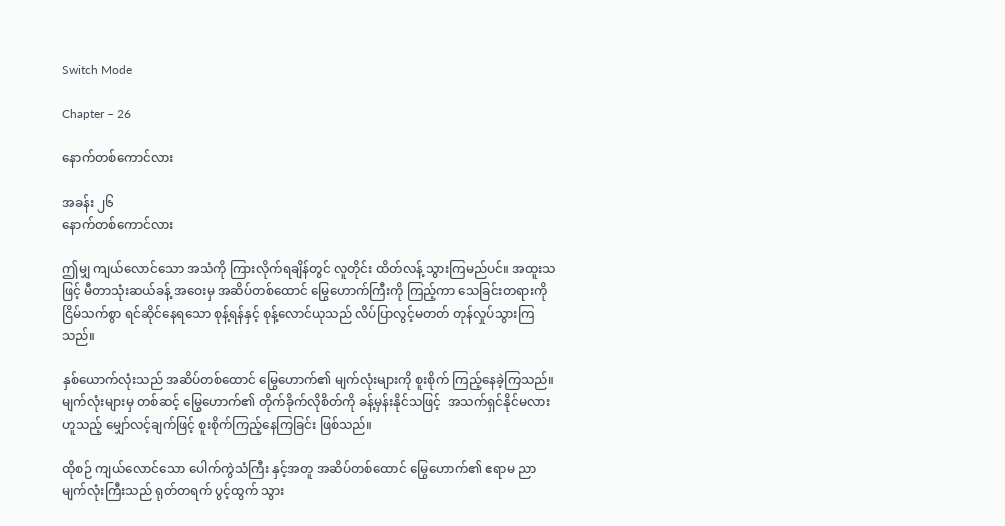Switch Mode

Chapter – 26

နောက်တစ်ကောင်လား

အခန်း ၂၆
နောက်တစ်ကောင်လား

ဤမျှ ကျယ်လောင်သော အသံကို ကြားလိုက်ရချိန်တွင် လူတိုင်း ထိတ်လန့် သွားကြမည်ပင်။ အထူးသဖြင့် မီတာသုံးဆယ်ခန့် အဝေးမှ အဆိပ်တစ်ထောင် မြွေဟောက်ကြီးကို ကြည့်ကာ သေခြင်းတရားကို ငြိမ်သက်စွာ ရင်ဆိုင်နေရသော စုန့်ရန်နှင့် စုန့်လောင်ယုသည် လိပ်ပြာလွင့်မတတ် တုန်လှုပ်သွားကြသည်။

နှစ်ယောက်လုံးသည် အဆိပ်တစ်ထောင် မြွေဟောက်၏ မျက်လုံးများကို စူးစိုက် ကြည့်နေခဲ့ကြသည်။ မျက်လုံးများမှ တစ်ဆင့် မြွေဟောက်၏ တိုက်ခိုက်လိုစိတ်ကို ခန့်မှန်းနိုင်သဖြင့်  အသက်ရှင်နိုင်မလား ဟူသည့် မျှော်လင့်ချက်ဖြင့် စူးစိုက်ကြည့်နေကြခြင်း ဖြစ်သည်။

ထိုစဉ် ကျယ်လောင်သော ပေါက်ကွဲသံကြီး နှင့်အတူ အဆိပ်တစ်ထောင် မြွေဟောက်၏ ဧရာမ ညာမျက်လုံးကြီးသည် ရုတ်တရက် ပွင့်ထွက် သွား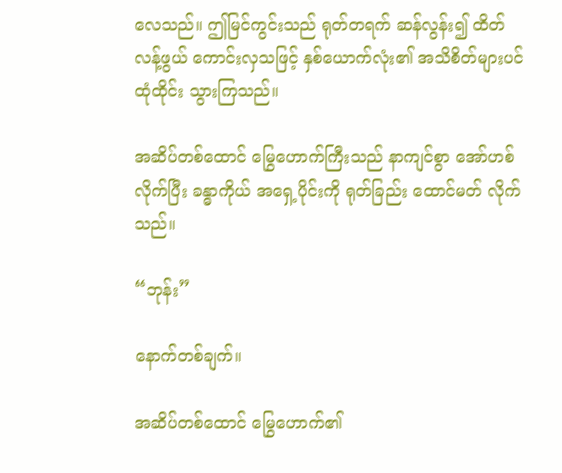လေသည်။ ဤမြင်ကွင်းသည် ရုတ်တရက် ဆန်လွန်း၍ ထိတ်လန့်ဖွယ် ကောင်းလှသဖြင့် နှစ်ယောက်လုံး၏ အသိစိတ်များပင် ထုံထိုင်း သွားကြသည်။

အဆိပ်တစ်ထောင် မြွေဟောက်ကြီးသည် နာကျင်စွာ အော်ဟစ်လိုက်ပြီး ခန္ဓာကိုယ် အရှေ့ပိုင်းကို ရုတ်ခြည်း ထောင်မတ် လိုက်သည်။

“ဘုန်း”

နောက်တစ်ချက်။

အဆိပ်တစ်ထောင် မြွေဟောက်၏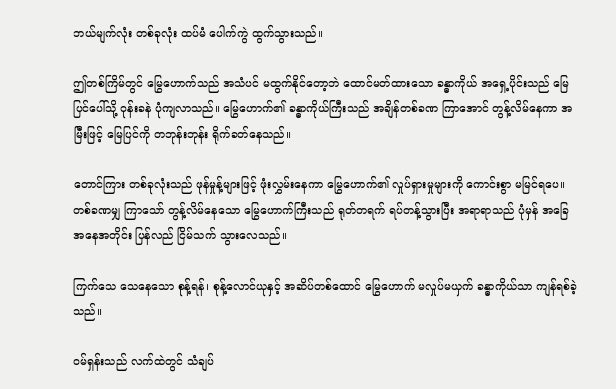ဘယ်မျက်လုံး တစ်ခုလုံး ထပ်မံ ပေါက်ကွဲ ထွက်သွားသည်။

ဤတစ်ကြိမ်တွင် မြွေဟောက်သည် အသံပင် မထွက်နိုင်တော့ဘဲ ထောင်မတ်ထားသော ခန္ဓာကိုယ် အရှေ့ပိုင်းသည် မြေပြင်ပေါ်သို့ ဝုန်းခနဲ ပုံကျလာသည်။ မြွေဟောက်၏ ခန္ဓာကိုယ်ကြီးသည် အချိန်တစ်ခဏ ကြာအောင် တွန့်လိမ်နေကာ အမြီးဖြင့် မြေပြင်ကို တဘုန်းဘုန်း ရိုက်ခတ်နေသည်။

တောင်ကြား တစ်ခုလုံးသည် ဖုန်မှုန့်များဖြင့် ဖုံးလွှမ်းနေကာ မြွေဟောက်၏ လှုပ်ရှားမှုများကို ကောင်းစွာ မမြင်ရပေ။ တစ်ခဏမျှ ကြာသော် တွန့်လိမ်နေသော မြွေဟောက်ကြီးသည် ရုတ်တရက် ရပ်တန့်သွားပြီး အရာရာသည် ပုံမှန် အခြေအနေအတိုင်း ပြန်လည် ငြိမ်သက် သွားလေသည်။

ကြက်သေ သေနေသော စုန့်ရန်၊ စုန့်လောင်ယုနှင့် အဆိပ်တစ်ထောင် မြွေဟောက် မလှုပ်မယှက် ခန္ဓာကိုယ်သာ ကျန်ရစ်ခဲ့သည်။

ဝမ်ရှန်းသည် လက်ထဲတွင် သံချပ်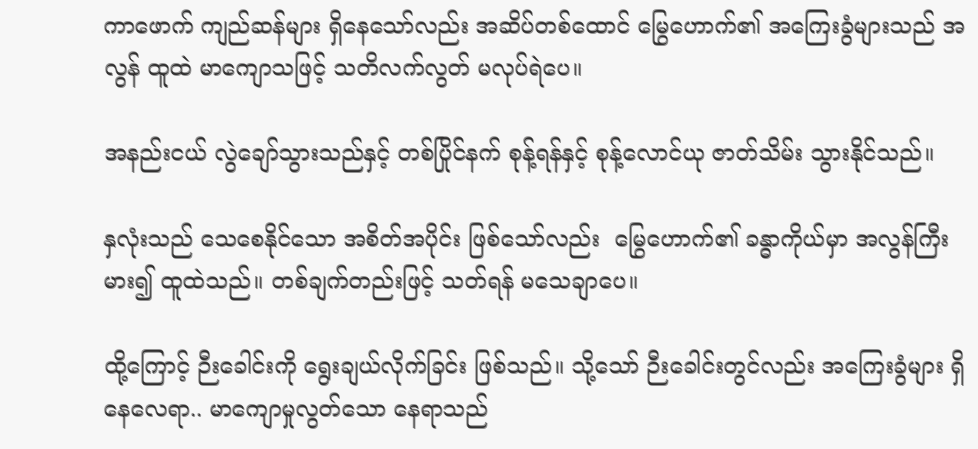ကာဖောက် ကျည်ဆန်များ ရှိနေသော်လည်း အဆိပ်တစ်ထောင် မြွေဟောက်၏ အကြေးခွံများသည် အလွန် ထူထဲ မာကျောသဖြင့် သတိလက်လွတ် မလုပ်ရဲပေ။

အနည်းငယ် လွဲချော်သွားသည်နှင့် တစ်ပြိုင်နက် စုန့်ရန်နှင့် စုန့်လောင်ယု ဇာတ်သိမ်း သွားနိုင်သည်။

နှလုံးသည် သေစေနိုင်သော အစိတ်အပိုင်း ဖြစ်သော်လည်း  မြွေဟောက်၏ ခန္ဓာကိုယ်မှာ အလွန်ကြီးမား၍ ထူထဲသည်။ တစ်ချက်တည်းဖြင့် သတ်ရန် မသေချာပေ။

ထို့ကြောင့် ဉီးခေါင်းကို ရွေးချယ်လိုက်ခြင်း ဖြစ်သည်။ သို့သော် ဉီးခေါင်းတွင်လည်း အကြေးခွံများ ရှိနေလေရာ.. မာကျောမှုလွတ်သော နေရာသည်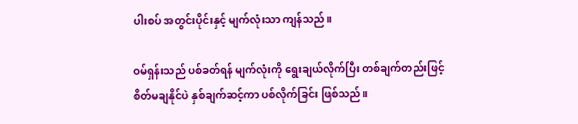ပါးစပ် အတွင်းပိုင်းနှင့် မျက်လုံးသာ ကျန်သည်။

ဝမ်ရှန်းသည် ပစ်ခတ်ရန် မျက်လုံးကို ရွေးချယ်လိုက်ပြီး တစ်ချက်တည်းဖြင့် စိတ်မချနိုင်ပဲ နှစ်ချက်ဆင့်ကာ ပစ်လိုက်ခြင်း ဖြစ်သည်။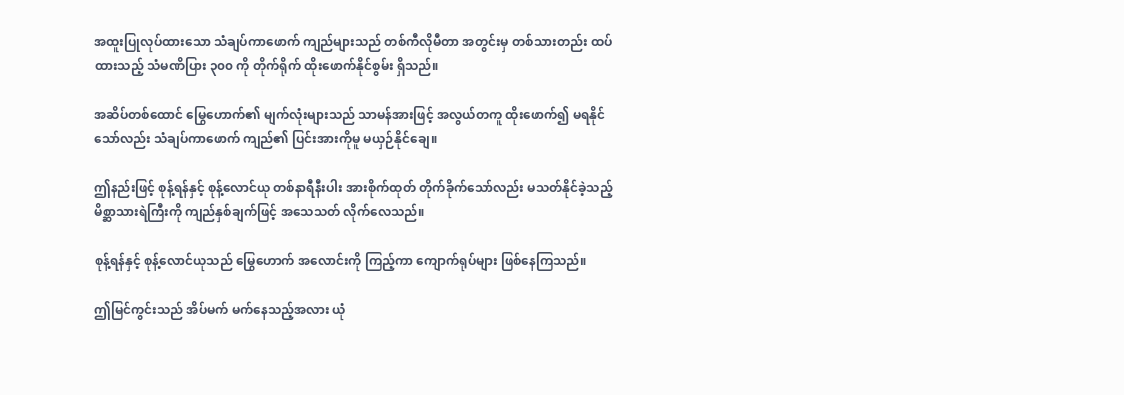အထူးပြုလုပ်ထားသော သံချပ်ကာဖောက် ကျည်များသည် တစ်ကီလိုမီတာ အတွင်းမှ တစ်သားတည်း ထပ်ထားသည့် သံမဏိပြား ၃၀၀ ကို တိုက်ရိုက် ထိုးဖောက်နိုင်စွမ်း ရှိသည်။

အဆိပ်တစ်ထောင် မြွေဟောက်၏ မျက်လုံးများသည် သာမန်အားဖြင့် အလွယ်တကူ ထိုးဖောက်၍ မရနိုင်သော်လည်း သံချပ်ကာဖောက် ကျည်၏ ပြင်းအားကိုမူ မယှဉ်နိုင်ချေ။

ဤနည်းဖြင့် စုန့်ရန်နှင့် စုန့်လောင်ယု တစ်နာရီနီးပါး အားစိုက်ထုတ် တိုက်ခိုက်သော်လည်း မသတ်နိုင်ခဲ့သည့် မိစ္ဆာသားရဲကြီးကို ကျည်နှစ်ချက်ဖြင့် အသေသတ် လိုက်လေသည်။

စုန့်ရန်နှင့် စုန့်လောင်ယုသည် မြွေဟောက် အလောင်းကို ကြည့်ကာ ကျောက်ရုပ်များ ဖြစ်နေကြသည်။

ဤမြင်ကွင်းသည် အိပ်မက် မက်နေသည့်အလား ယုံ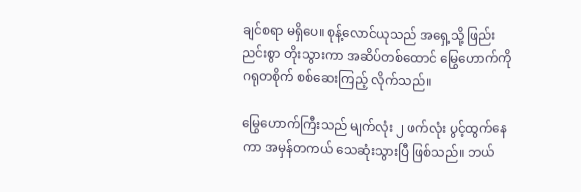ချင်စရာ မရှိပေ။ စုန့်လောင်ယုသည် အရှေ့သို့ ဖြည်းညင်းစွာ တိုးသွားကာ အဆိပ်တစ်ထောင် မြွေဟောက်ကို ဂရုတစိုက် စစ်ဆေးကြည့် လိုက်သည်။

မြွေဟောက်ကြီးသည် မျက်လုံး ၂ ဖက်လုံး ပွင့်ထွက်နေကာ အမှန်တကယ် သေဆုံးသွားပြီ ဖြစ်သည်။ ဘယ်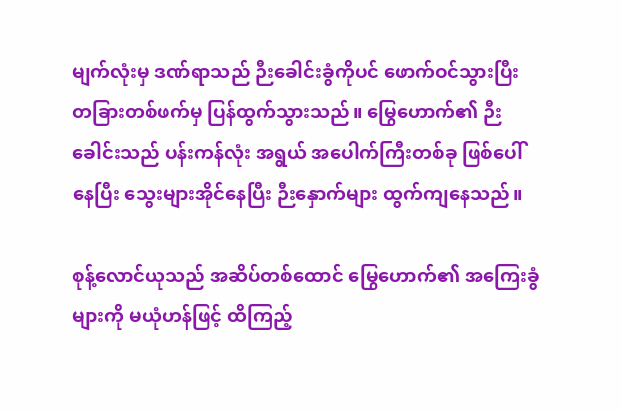မျက်လုံးမှ ဒဏ်ရာသည် ဉီးခေါင်းခွံကိုပင် ဖောက်ဝင်သွားပြီး တခြားတစ်ဖက်မှ ပြန်ထွက်သွားသည်။ မြွေဟောက်၏ ဉီးခေါင်းသည် ပန်းကန်လုံး အရွယ် အပေါက်ကြီးတစ်ခု ဖြစ်ပေါ်နေပြီး သွေးများအိုင်နေပြီး ဉီးနှောက်များ ထွက်ကျနေသည်။

စုန့်လောင်ယုသည် အဆိပ်တစ်ထောင် မြွေဟောက်၏ အကြေးခွံများကို မယုံဟန်ဖြင့် ထိကြည့်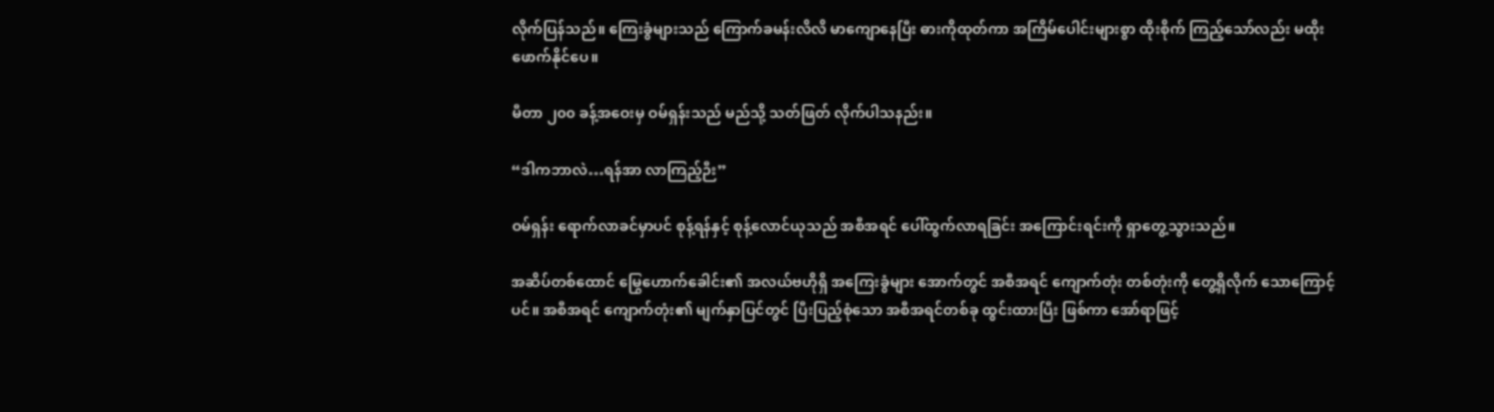လိုက်ပြန်သည်။ ကြေးခွံများသည် ကြောက်ခမန်းလိလိ မာကျောနေပြီး ဓားကိုထုတ်ကာ အကြိမ်ပေါင်းများစွာ ထိုးစိုက် ကြည့်သော်လည်း မထိုးဖောက်နိုင်ပေ။

မီတာ ၂၀၀ ခန့်အဝေးမှ ဝမ်ရှန်းသည် မည်သို့ သတ်ဖြတ် လိုက်ပါသနည်း။

“ဒါကဘာလဲ…ရန်အာ လာကြည့်ဉီး”

ဝမ်ရှန်း ရောက်လာခင်မှာပင် စုန့်ရန်နှင့် စုန့်လောင်ယုသည် အစီအရင် ပေါ်ထွက်လာရခြင်း အကြောင်းရင်းကို ရှာတွေ့သွားသည်။

အဆိပ်တစ်ထောင် မြွေဟောက်ခေါင်း၏ အလယ်ဗဟိုရှိ အကြေးခွံများ အောက်တွင် အစီအရင် ကျောက်တုံး တစ်တုံးကို တွေ့ရှိလိုက် သောကြောင့်ပင်။ အစီအရင် ကျောက်တုံး၏ မျက်နှာပြင်တွင် ပြီးပြည့်စုံသော အစီအရင်တစ်ခု ထွင်းထားပြီး ဖြစ်ကာ အော်ရာဖြင့်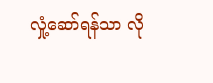လှုံ့ဆော်ရန်သာ လို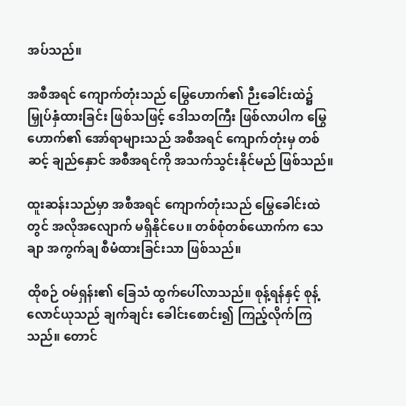အပ်သည်။

အစီအရင် ကျောက်တုံးသည် မြွေဟောက်၏ ဉီးခေါင်းထဲ၌ မြှုပ်နှံထားခြင်း ဖြစ်သဖြင့် ဒေါသတကြီး ဖြစ်လာပါက မြွေဟောက်၏ အော်ရာများသည် အစီအရင် ကျောက်တုံးမှ တစ်ဆင့် ချည်နှောင် အစီအရင်ကို အသက်သွင်းနိုင်မည် ဖြစ်သည်။

ထူးဆန်းသည်မှာ အစီအရင် ကျောက်တုံးသည် မြွေခေါင်းထဲတွင် အလိုအလျောက် မရှိနိုင်ပေ။ တစ်စုံတစ်ယောက်က သေချာ အကွက်ချ စီမံထားခြင်းသာ ဖြစ်သည်။

ထိုစဉ် ဝမ်ရှန်း၏ ခြေသံ ထွက်ပေါ်လာသည်။ စုန့်ရန်နှင့် စုန့်လောင်ယုသည် ချက်ချင်း ခေါင်းစောင်း၍ ကြည့်လိုက်ကြသည်။ တောင်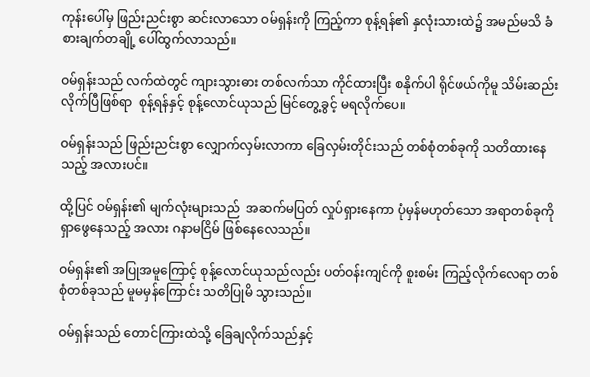ကုန်းပေါ်မှ ဖြည်းညင်းစွာ ဆင်းလာသော ဝမ်ရှန်းကို ကြည့်ကာ စုန့်ရန်၏ နှလုံးသားထဲ၌ အမည်မသိ ခံစားချက်တချို့ ပေါ်ထွက်လာသည်။

ဝမ်ရှန်းသည် လက်ထဲတွင် ကျားသွားဓား တစ်လက်သာ ကိုင်ထားပြီး စနိုက်ပါ ရိုင်ဖယ်ကိုမူ သိမ်းဆည်း လိုက်ပြီဖြစ်ရာ  စုန့်ရန်နှင့် စုန့်လောင်ယုသည် မြင်တွေ့ခွင့် မရလိုက်ပေ။

ဝမ်ရှန်းသည် ဖြည်းညင်းစွာ လျှောက်လှမ်းလာကာ ခြေလှမ်းတိုင်းသည် တစ်စုံတစ်ခုကို သတိထားနေသည့် အလားပင်။

ထို့ပြင် ဝမ်ရှန်း၏ မျက်လုံးများသည်  အဆက်မပြတ် လှုပ်ရှားနေကာ ပုံမှန်မဟုတ်သော အရာတစ်ခုကို ရှာဖွေနေသည့် အလား ဂနာမငြိမ် ဖြစ်နေလေသည်။

ဝမ်ရှန်း၏ အပြုအမူကြောင့် စုန့်လောင်ယုသည်လည်း ပတ်ဝန်းကျင်ကို စူးစမ်း ကြည့်လိုက်လေရာ တစ်စုံတစ်ခုသည် မူမမှန်ကြောင်း သတိပြုမိ သွားသည်။

ဝမ်ရှန်းသည် တောင်ကြားထဲသို့ ခြေချလိုက်သည်နှင့်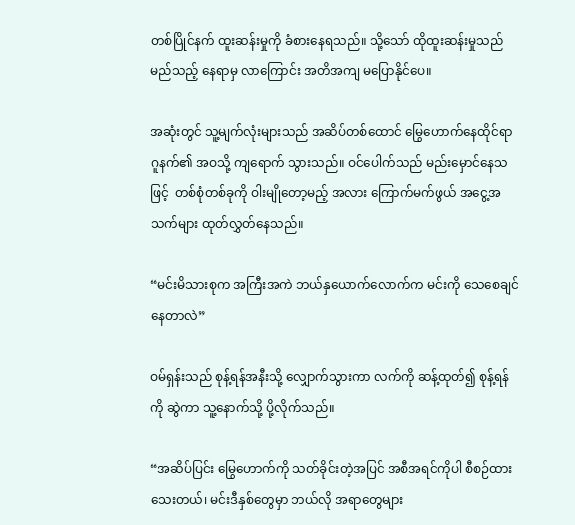တစ်ပြိုင်နက် ထူးဆန်းမှုကို ခံစားနေရသည်။ သို့သော် ထိုထူးဆန်းမှုသည် မည်သည့် နေရာမှ လာကြောင်း အတိအကျ မပြောနိုင်ပေ။

အဆုံးတွင် သူ့မျက်လုံးများသည် အဆိပ်တစ်ထောင် မြွေဟောက်နေထိုင်ရာ ဂူနက်၏ အဝသို့ ကျရောက် သွားသည်။ ဝင်ပေါက်သည် မည်းမှောင်နေသဖြင့်  တစ်စုံတစ်ခုကို ဝါးမျိုတော့မည့် အလား ကြောက်မက်ဖွယ် အငွေ့အသက်များ ထုတ်လွှတ်နေသည်။

“မင်းမိသားစုက အကြီးအကဲ ဘယ်နှယောက်လောက်က မင်းကို သေစေချင်နေတာလဲ”

ဝမ်ရှန်းသည် စုန့်ရန်အနီးသို့ လျှောက်သွားကာ လက်ကို ဆန့်ထုတ်၍ စုန့်ရန်ကို ဆွဲကာ သူ့နောက်သို့ ပို့လိုက်သည်။

“အဆိပ်ပြင်း မြွေဟောက်ကို သတ်ခိုင်းတဲ့အပြင် အစီအရင်ကိုပါ စီစဉ်ထားသေးတယ်၊ မင်းဒီနှစ်တွေမှာ ဘယ်လို အရာတွေများ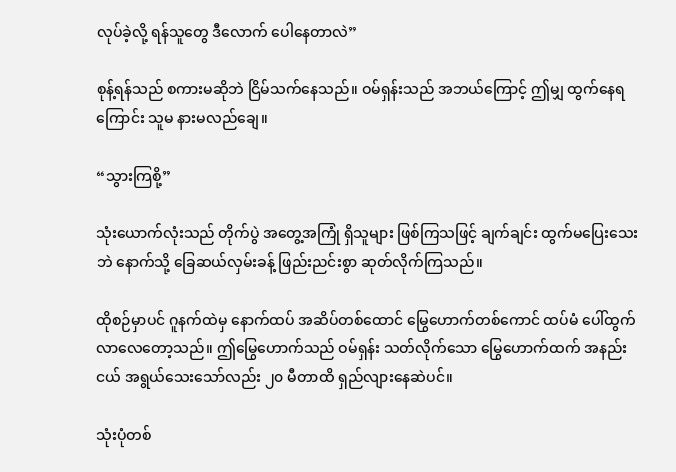လုပ်ခဲ့လို့ ရန်သူတွေ ဒီလောက် ပေါနေတာလဲ”

စုန့်ရန်သည် စကားမဆိုဘဲ ငြိမ်သက်နေသည်။ ဝမ်ရှန်းသည် အဘယ်ကြောင့် ဤမျှ ထွက်နေရကြောင်း သူမ နားမလည်ချေ။

“သွားကြစို့”

သုံးယောက်လုံးသည် တိုက်ပွဲ အတွေ့အကြုံ ရှိသူများ ဖြစ်ကြသဖြင့် ချက်ချင်း ထွက်မပြေးသေးဘဲ နောက်သို့ ခြေဆယ်လှမ်းခန့် ဖြည်းညင်းစွာ ဆုတ်လိုက်ကြသည်။

ထိုစဉ်မှာပင် ဂူနက်ထဲမှ နောက်ထပ် အဆိပ်တစ်ထောင် မြွေဟောက်တစ်ကောင် ထပ်မံ ပေါ်ထွက် လာလေတော့သည်။ ဤမြွေဟောက်သည် ဝမ်ရှန်း သတ်လိုက်သော မြွေဟောက်ထက် အနည်းငယ် အရွယ်သေးသော်လည်း ၂၀ မီတာထိ ရှည်လျားနေဆဲပင်။

သုံးပုံတစ်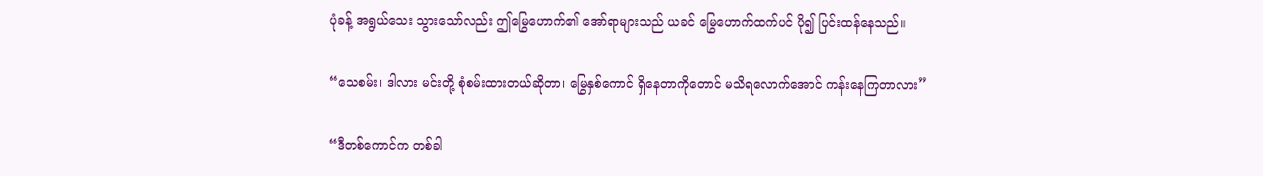ပုံခန့် အရွယ်သေး သွားသော်လည်း ဤမြွေဟောက်၏ အော်ရာများသည် ယခင် မြွေဟောက်ထက်ပင် ပို၍ ပြင်းထန်နေသည်။

“သေစမ်း၊ ဒါလား မင်းတို့ စုံစမ်းထားတယ်ဆိုတာ၊ မြွေနှစ်ကောင် ရှိနေတာကိုတောင် မသိရလောက်အောင် ကန်းနေကြတာလား”

“ဒီတစ်ကောင်က တစ်ခါ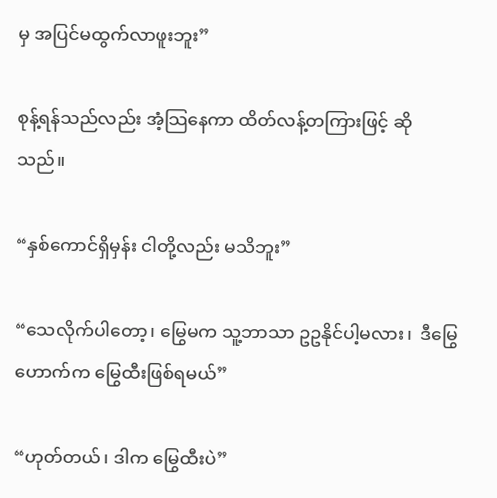မှ အပြင်မထွက်လာဖူးဘူး”

စုန့်ရန်သည်လည်း အံ့သြနေကာ ထိတ်လန့်တကြားဖြင့် ဆိုသည်။

“နှစ်ကောင်ရှိမှန်း ငါတို့လည်း မသိဘူး”

“သေလိုက်ပါတော့၊ မြွေမက သူ့ဘာသာ ဥဥနိုင်ပါ့မလား၊  ဒီမြွေဟောက်က မြွေထီးဖြစ်ရမယ်”

“ဟုတ်တယ်၊ ဒါက မြွေထီးပဲ”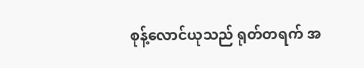စုန့်လောင်ယုသည် ရုတ်တရက် အ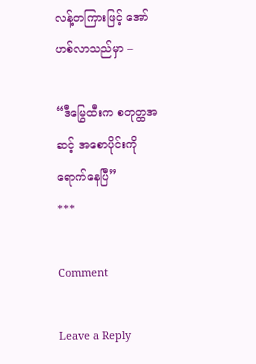လန့်တကြားဖြင့် အော်ဟစ်လာသည်မှာ –

“ဒီမြွေထီးက စတုတ္ထအဆင့် အစောပိုင်းကို ရောက်နေပြီ”
***

Comment

Leave a Reply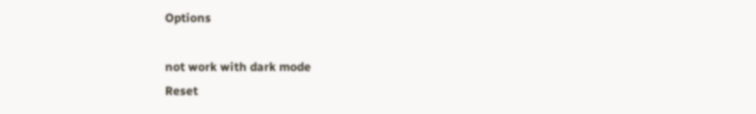Options

not work with dark mode
Reset